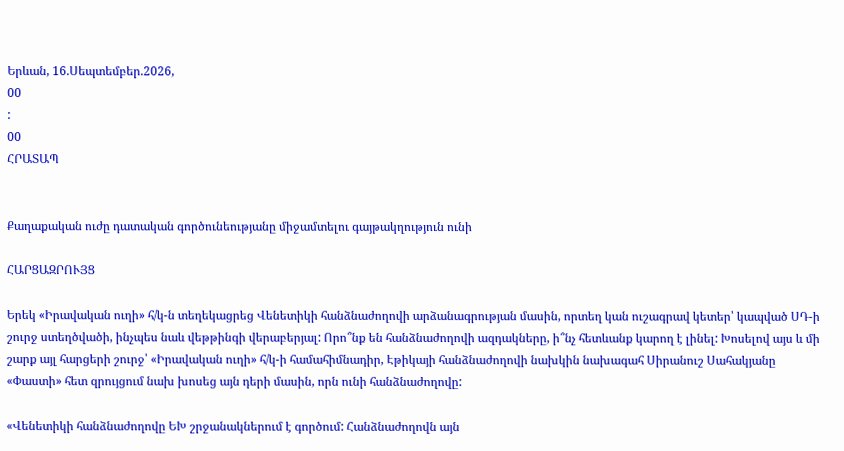Երևան, 16.Սեպտեմբեր.2026,
00
:
00
ՀՐԱՏԱՊ


Քաղաքական ուժը դատական գործունեությանը միջամտելու գայթակղություն ունի

ՀԱՐՑԱԶՐՈՒՅՑ

Երեկ «Իրավական ուղի» հ/կ-ն տեղեկացրեց Վենետիկի հանձնաժողովի արձանագրության մասին, որտեղ կան ուշագրավ կետեր՝ կապված ՍԴ-ի շուրջ ստեղծվածի, ինչպես նաև վեթթինգի վերաբերյալ: Որո՞նք են հանձնաժողովի ազդակները, ի՞նչ հետևանք կարող է լինել: Խոսելով այս և մի շարք այլ հարցերի շուրջ՝ «Իրավական ուղի» հ/կ-ի համահիմնադիր, Էթիկայի հանձնաժողովի նախկին նախագահ Սիրանուշ Սահակյանը «Փաստի» հետ զրույցում նախ խոսեց այն դերի մասին, որն ունի հանձնաժողովը:

«Վենետիկի հանձնաժողովը ԵԽ շրջանակներում է գործում: Հանձնաժողովն այն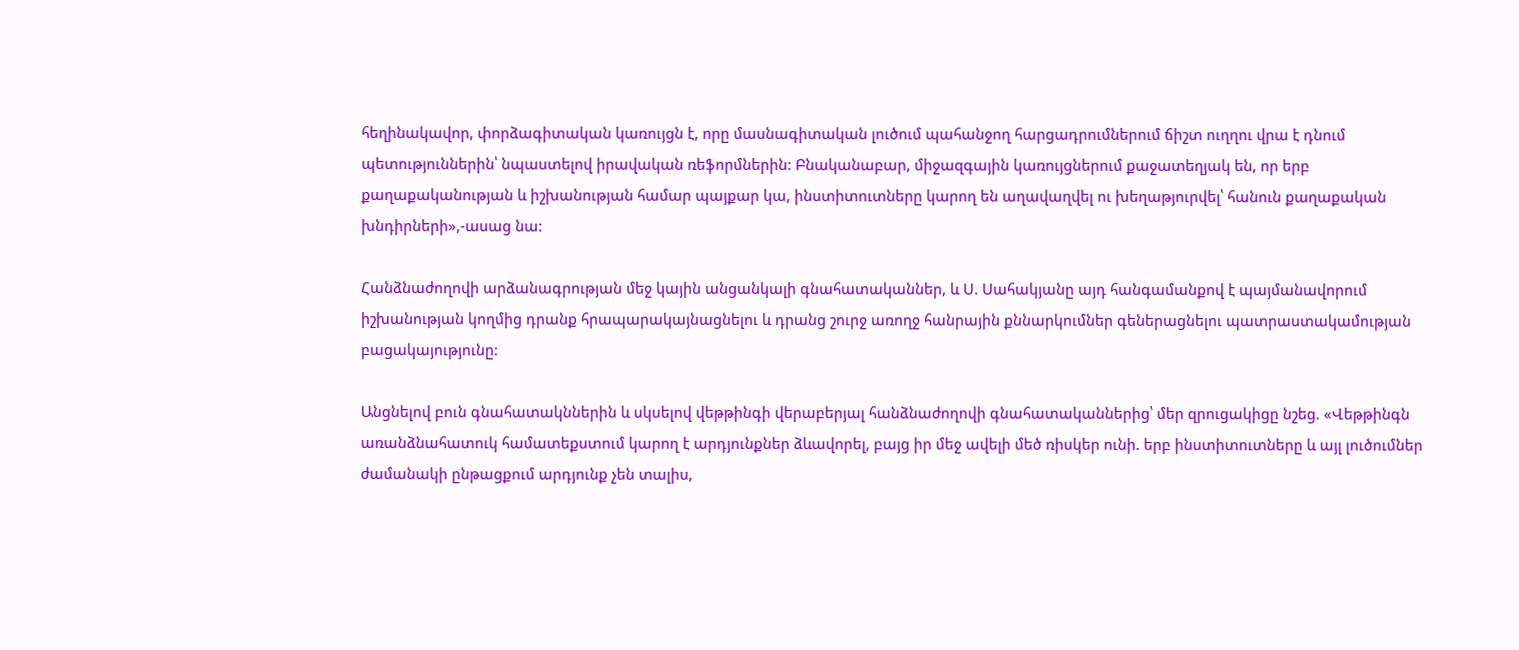հեղինակավոր, փորձագիտական կառույցն է, որը մասնագիտական լուծում պահանջող հարցադրումներում ճիշտ ուղղու վրա է դնում պետություններին՝ նպաստելով իրավական ռեֆորմներին: Բնականաբար, միջազգային կառույցներում քաջատեղյակ են, որ երբ քաղաքականության և իշխանության համար պայքար կա, ինստիտուտները կարող են աղավաղվել ու խեղաթյուրվել՝ հանուն քաղաքական խնդիրների»,-ասաց նա:

Հանձնաժողովի արձանագրության մեջ կային անցանկալի գնահատականներ, և Ս. Սահակյանը այդ հանգամանքով է պայմանավորում իշխանության կողմից դրանք հրապարակայնացնելու և դրանց շուրջ առողջ հանրային քննարկումներ գեներացնելու պատրաստակամության բացակայությունը:

Անցնելով բուն գնահատակններին և սկսելով վեթթինգի վերաբերյալ հանձնաժողովի գնահատականներից՝ մեր զրուցակիցը նշեց. «Վեթթինգն առանձնահատուկ համատեքստում կարող է արդյունքներ ձևավորել, բայց իր մեջ ավելի մեծ ռիսկեր ունի. երբ ինստիտուտները և այլ լուծումներ ժամանակի ընթացքում արդյունք չեն տալիս,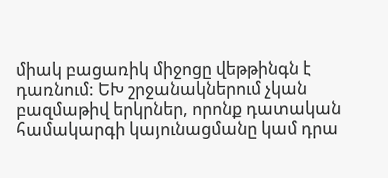միակ բացառիկ միջոցը վեթթինգն է դառնում: ԵԽ շրջանակներում չկան բազմաթիվ երկրներ, որոնք դատական համակարգի կայունացմանը կամ դրա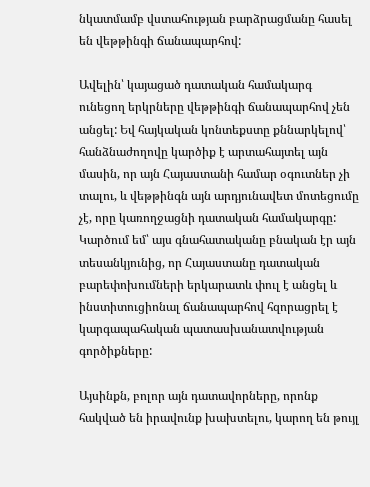նկատմամբ վստահության բարձրացմանը հասել են վեթթինգի ճանապարհով:

Ավելին՝ կայացած դատական համակարգ ունեցող երկրները վեթթինգի ճանապարհով չեն անցել: Եվ հայկական կոնտեքստը քննարկելով՝ հանձնաժողովը կարծիք է արտահայտել այն մասին, որ այն Հայաստանի համար օգուտներ չի տալու, և վեթթինգն այն արդյունավետ մոտեցումը չէ, որը կառողջացնի դատական համակարգը: Կարծում եմ՝ այս գնահատականը բնական էր այն տեսանկյունից, որ Հայաստանը դատական բարեփոխումների երկարատև փուլ է անցել և ինստիտուցիոնալ ճանապարհով հզորացրել է կարգապահական պատասխանատվության գործիքները:

Այսինքն, բոլոր այն դատավորները, որոնք հակված են իրավունք խախտելու, կարող են թույլ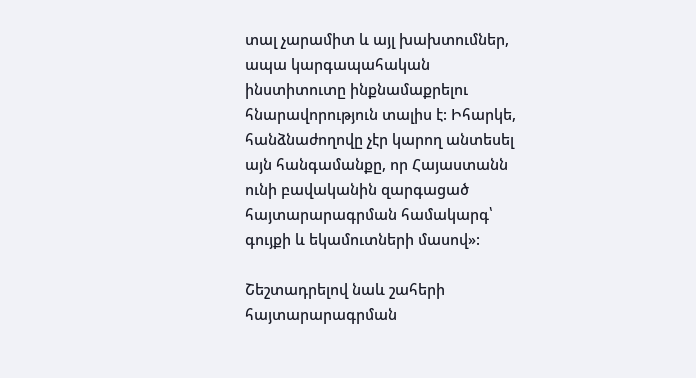տալ չարամիտ և այլ խախտումներ, ապա կարգապահական ինստիտուտը ինքնամաքրելու հնարավորություն տալիս է: Իհարկե, հանձնաժողովը չէր կարող անտեսել այն հանգամանքը, որ Հայաստանն ունի բավականին զարգացած հայտարարագրման համակարգ՝ գույքի և եկամուտների մասով»:

Շեշտադրելով նաև շահերի հայտարարագրման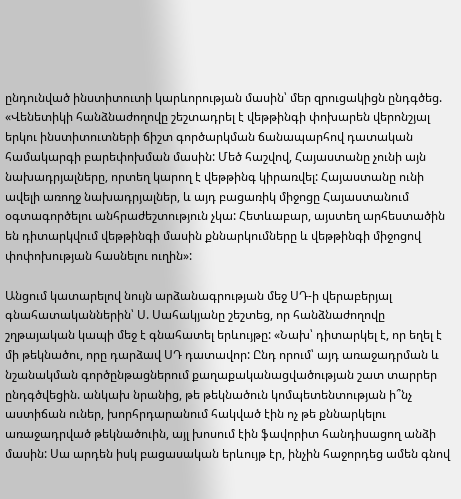ընդունված ինստիտուտի կարևորության մասին՝ մեր զրուցակիցն ընդգծեց. «Վենետիկի հանձնաժողովը շեշտադրել է վեթթինգի փոխարեն վերոնշյալ երկու ինստիտուտների ճիշտ գործարկման ճանապարհով դատական համակարգի բարեփոխման մասին: Մեծ հաշվով, Հայաստանը չունի այն նախադրյալները, որտեղ կարող է վեթթինգ կիրառվել: Հայաստանը ունի ավելի առողջ նախադրյալներ, և այդ բացառիկ միջոցը Հայաստանում օգտագործելու անհրաժեշտություն չկա: Հետևաբար, այստեղ արհեստածին են դիտարկվում վեթթինգի մասին քննարկումները և վեթթինգի միջոցով փոփոխության հասնելու ուղին»:

Անցում կատարելով նույն արձանագրության մեջ ՍԴ-ի վերաբերյալ գնահատականներին՝ Ս. Սահակյանը շեշտեց, որ հանձնաժողովը շղթայական կապի մեջ է գնահատել երևույթը: «Նախ՝ դիտարկել է, որ եղել է մի թեկնածու, որը դարձավ ՍԴ դատավոր: Ընդ որում՝ այդ առաջադրման և նշանակման գործընթացներում քաղաքականացվածության շատ տարրեր ընդգծվեցին. անկախ նրանից, թե թեկնածուն կոմպետենտության ի՞նչ աստիճան ուներ, խորհրդարանում հակված էին ոչ թե քննարկելու առաջադրված թեկնածուին, այլ խոսում էին ֆավորիտ հանդիսացող անձի մասին: Սա արդեն իսկ բացասական երևույթ էր, ինչին հաջորդեց ամեն գնով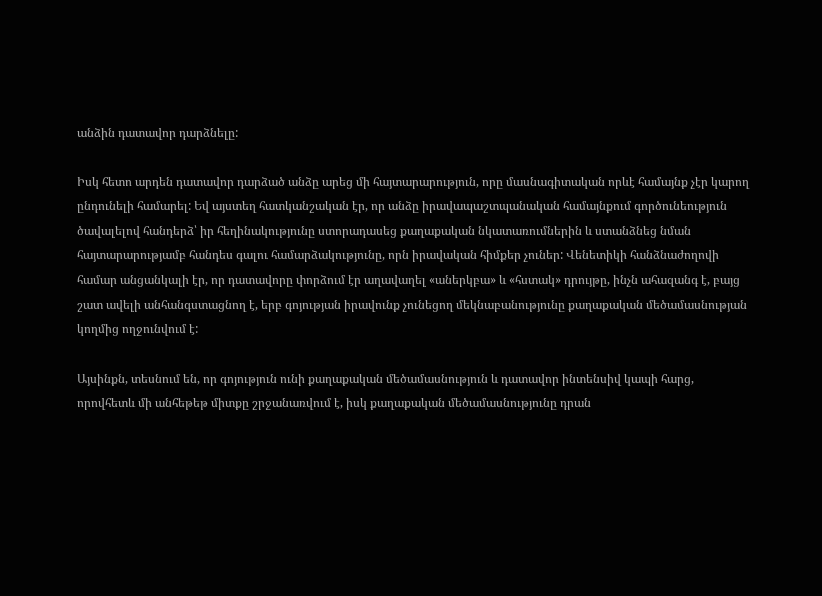անձին դատավոր դարձնելը:

Իսկ հետո արդեն դատավոր դարձած անձը արեց մի հայտարարություն, որը մասնագիտական որևէ համայնք չէր կարող ընդունելի համարել: Եվ այստեղ հատկանշական էր, որ անձը իրավապաշտպանական համայնքում գործունեություն ծավալելով հանդերձ՝ իր հեղինակությունը ստորադասեց քաղաքական նկատառումներին և ստանձնեց նման հայտարարությամբ հանդես գալու համարձակությունը, որն իրավական հիմքեր չուներ: Վենետիկի հանձնաժողովի համար անցանկալի էր, որ դատավորը փորձում էր աղավաղել «աներկբա» և «հստակ» դրույթը, ինչն ահազանգ է, բայց շատ ավելի անհանգստացնող է, երբ գոյության իրավունք չունեցող մեկնաբանությունը քաղաքական մեծամասնության կողմից ողջունվում է:

Այսինքն, տեսնում են, որ գոյություն ունի քաղաքական մեծամասնություն և դատավոր ինտենսիվ կապի հարց, որովհետև մի անհեթեթ միտքը շրջանառվում է, իսկ քաղաքական մեծամասնությունը դրան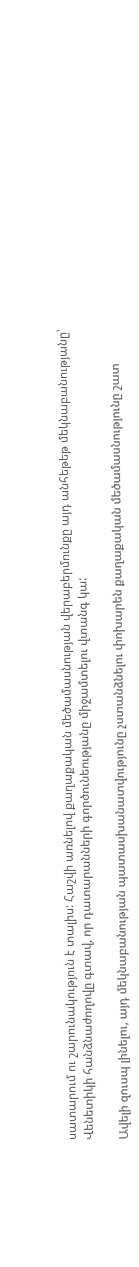սատարում ու շարունակություն է տալիս: Հաշվի առնելով քաղաքական մեծամասնության վերաբերմունքը այդ անհեթեթ մեկնաբանությանը՝ Վենետիկի հանձնաժողովը գտավ, որ դատարանների գործունեությանը միջամտելու վտանգ կա:

Ավելի զուսպ լինելու, այդ մեկնաբանության պատասխանատվությունը չստանձնելու փոխարեն քաղաքական մեծամասնությունը շատ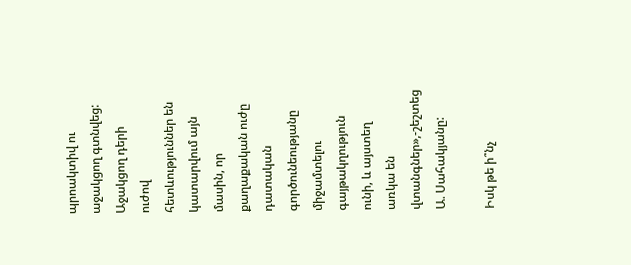պրոակտիվ ու աջակցող գտնվեց: Աջակցող դերի ուժով հետևություններ են կատարվում այն մասին, որ քաղաքական ուժը դատական գործունեությանը միջամտելու գայթակղություն ունի, և այստեղ առկա են վտանգներ»,-շեշտեց Ա. Սահակյանը:

Իսկ թե ի՞նչ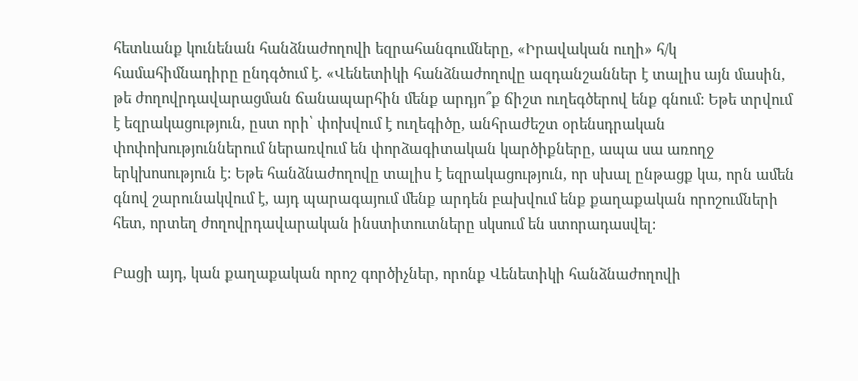հետևանք կունենան հանձնաժողովի եզրահանգումները, «Իրավական ուղի» հ/կ համահիմնադիրը ընդգծում է. «Վենետիկի հանձնաժողովը ազդանշաններ է տալիս այն մասին, թե ժողովրդավարացման ճանապարհին մենք արդյո՞ք ճիշտ ուղեգծերով ենք գնում: Եթե տրվում է եզրակացություն, ըստ որի՝ փոխվում է ուղեգիծը, անհրաժեշտ օրենսդրական փոփոխություններում ներառվում են փորձագիտական կարծիքները, ապա սա առողջ երկխոսություն է: Եթե հանձնաժողովը տալիս է եզրակացություն, որ սխալ ընթացք կա, որն ամեն գնով շարունակվում է, այդ պարագայում մենք արդեն բախվում ենք քաղաքական որոշումների հետ, որտեղ ժողովրդավարական ինստիտուտները սկսում են ստորադասվել:

Բացի այդ, կան քաղաքական որոշ գործիչներ, որոնք Վենետիկի հանձնաժողովի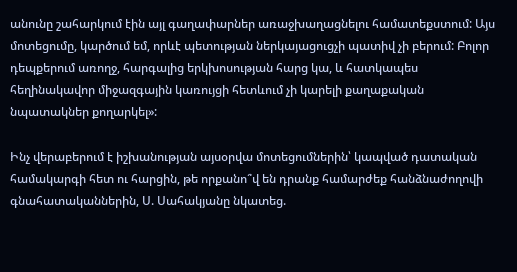անունը շահարկում էին այլ գաղափարներ առաջխաղացնելու համատեքստում: Այս մոտեցումը, կարծում եմ, որևէ պետության ներկայացուցչի պատիվ չի բերում: Բոլոր դեպքերում առողջ, հարգալից երկխոսության հարց կա, և հատկապես հեղինակավոր միջազգային կառույցի հետևում չի կարելի քաղաքական նպատակներ քողարկել»:

Ինչ վերաբերում է իշխանության այսօրվա մոտեցումներին՝ կապված դատական համակարգի հետ ու հարցին, թե որքանո՞վ են դրանք համարժեք հանձնաժողովի գնահատականներին, Ս. Սահակյանը նկատեց.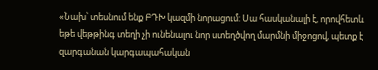«Նախ՝ տեսնում ենք ԲԴԽ կազմի նորացում: Սա հասկանալի է, որովհետև եթե վեթթինգ տեղի չի ունենալու նոր ստեղծվող մարմնի միջոցով, պետք է զարգանան կարգապահական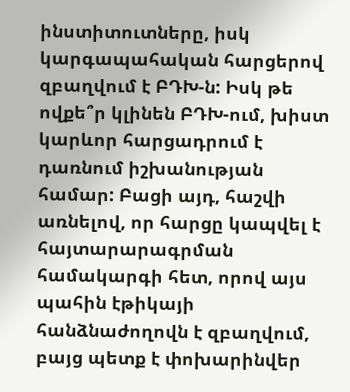ինստիտուտները, իսկ կարգապահական հարցերով զբաղվում է ԲԴԽ-ն: Իսկ թե ովքե՞ր կլինեն ԲԴԽ-ում, խիստ կարևոր հարցադրում է դառնում իշխանության համար: Բացի այդ, հաշվի առնելով, որ հարցը կապվել է հայտարարագրման համակարգի հետ, որով այս պահին էթիկայի հանձնաժողովն է զբաղվում, բայց պետք է փոխարինվեր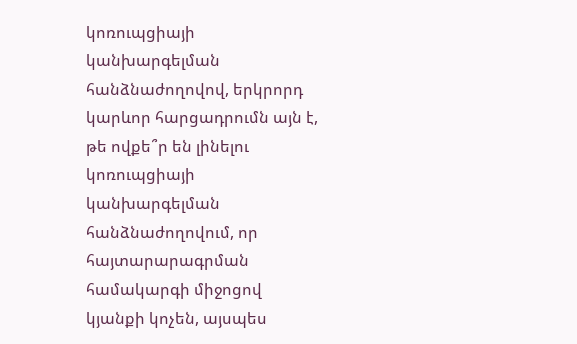կոռուպցիայի կանխարգելման հանձնաժողովով, երկրորդ կարևոր հարցադրումն այն է, թե ովքե՞ր են լինելու կոռուպցիայի կանխարգելման հանձնաժողովում, որ հայտարարագրման համակարգի միջոցով կյանքի կոչեն, այսպես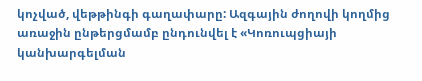կոչված, վեթթինգի գաղափարը: Ազգային ժողովի կողմից առաջին ընթերցմամբ ընդունվել է «Կոռուպցիայի կանխարգելման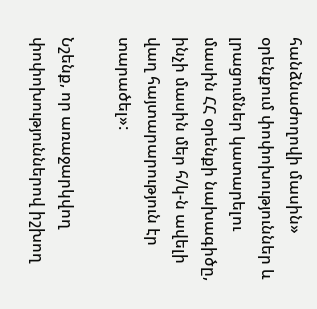հանձնաժողովի մասին» օրենքում փոփոխություններ և լրացումներ կատարելու մասին ՀՀ օրենքի նախագիծը, ինչի մասին մեր հ/կ-ն ավելի վաղ հայտարարություն էր տարածել»:

Նշենք, որ առաջարկվող փոփոխություններով իշխող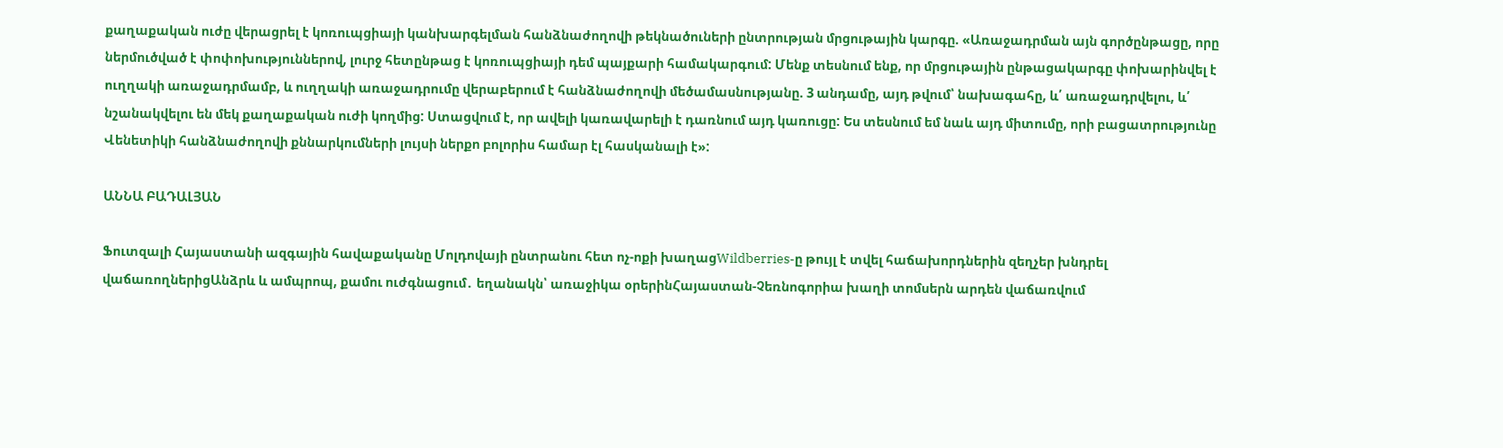քաղաքական ուժը վերացրել է կոռուպցիայի կանխարգելման հանձնաժողովի թեկնածուների ընտրության մրցութային կարգը. «Առաջադրման այն գործընթացը, որը ներմուծված է փոփոխություններով, լուրջ հետընթաց է կոռուպցիայի դեմ պայքարի համակարգում: Մենք տեսնում ենք, որ մրցութային ընթացակարգը փոխարինվել է ուղղակի առաջադրմամբ, և ուղղակի առաջադրումը վերաբերում է հանձնաժողովի մեծամասնությանը. 3 անդամը, այդ թվում՝ նախագահը, և՛ առաջադրվելու, և՛ նշանակվելու են մեկ քաղաքական ուժի կողմից: Ստացվում է, որ ավելի կառավարելի է դառնում այդ կառուցը: Ես տեսնում եմ նաև այդ միտումը, որի բացատրությունը Վենետիկի հանձնաժողովի քննարկումների լույսի ներքո բոլորիս համար էլ հասկանալի է»:

ԱՆՆԱ ԲԱԴԱԼՅԱՆ

Ֆուտզալի Հայաստանի ազգային հավաքականը Մոլդովայի ընտրանու հետ ոչ-ոքի խաղացWildberries-ը թույլ է տվել հաճախորդներին զեղչեր խնդրել վաճառողներիցԱնձրև և ամպրոպ, քամու ուժգնացում․ եղանակն՝ առաջիկա օրերինՀայաստան-Չեռնոգորիա խաղի տոմսերն արդեն վաճառվում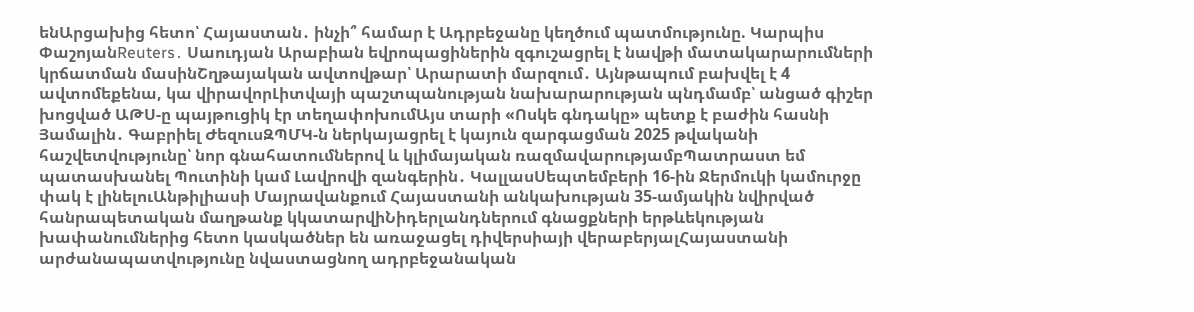ենԱրցախից հետո՝ Հայաստան․ ինչի՞ համար է Ադրբեջանը կեղծում պատմությունը. Կարպիս ՓաշոյանReuters․ Սաուդյան Արաբիան եվրոպացիներին զգուշացրել է նավթի մատակարարումների կրճատման մասինՇղթայական ավտովթար՝ Արարատի մարզում․ Այնթապում բախվել է 4 ավտոմեքենա, կա վիրավորԼիտվայի պաշտպանության նախարարության պնդմամբ՝ անցած գիշեր խոցված ԱԹՍ-ը պայթուցիկ էր տեղափոխումԱյս տարի «Ոսկե գնդակը» պետք է բաժին հասնի Յամալին․ Գաբրիել ԺեզուսԶՊՄԿ-ն ներկայացրել է կայուն զարգացման 2025 թվականի հաշվետվությունը՝ նոր գնահատումներով և կլիմայական ռազմավարությամբՊատրաստ եմ պատասխանել Պուտինի կամ Լավրովի զանգերին․ ԿալլասՍեպտեմբերի 16-ին Ջերմուկի կամուրջը փակ է լինելուԱնթիլիասի Մայրավանքում Հայաստանի անկախության 35-ամյակին նվիրված հանրապետական մաղթանք կկատարվիՆիդերլանդներում գնացքների երթևեկության խափանումներից հետո կասկածներ են առաջացել դիվերսիայի վերաբերյալՀայաստանի արժանապատվությունը նվաստացնող ադրբեջանական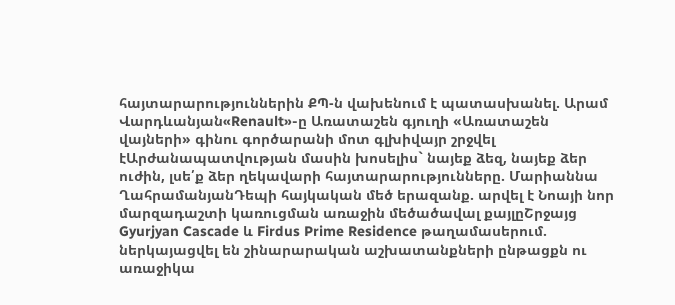հայտարարություններին ՔՊ-ն վախենում է պատասխանել. Արամ Վարդևանյան«Renault»-ը Առատաշեն գյուղի «Առատաշեն վայների» գինու գործարանի մոտ գլխիվայր շրջվել էԱրժանապատվության մասին խոսելիս` նայեք ձեզ, նայեք ձեր ուժին, լսե՛ք ձեր ղեկավարի հայտարարությունները. Մարիաննա ՂահրամանյանԴեպի հայկական մեծ երազանք. արվել է Նոայի նոր մարզադաշտի կառուցման առաջին մեծածավալ քայլըՇրջայց Gyurjyan Cascade և Firdus Prime Residence թաղամասերում. ներկայացվել են շինարարական աշխատանքների ընթացքն ու առաջիկա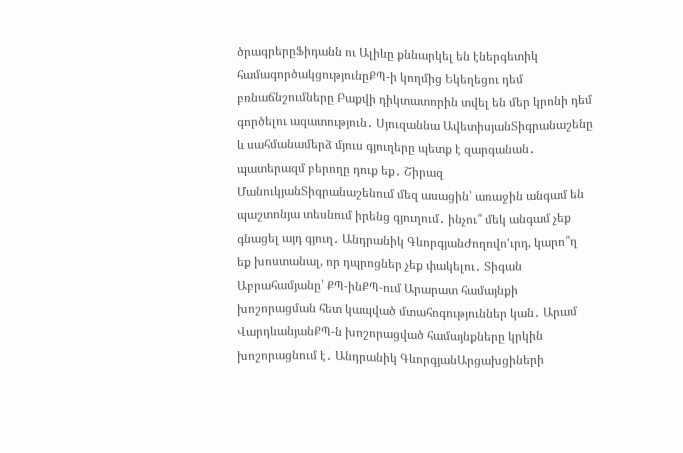ծրագրերըՖիդանն ու Ալիևը քննարկել են էներգետիկ համագործակցությունըՔՊ-ի կողմից Եկեղեցու դեմ բռնաճնշումները Բաքվի դիկտատորին տվել են մեր կրոնի դեմ գործելու ազատություն․ Սյուզաննա ԱվետիսյանՏիգրանաշենը և սահմանամերձ մյուս գյուղերը պետք է զարգանան․ պատերազմ բերողը դուք եք․ Շիրազ ՄանուկյանՏիգրանաշենում մեզ ասացին՝ առաջին անգամ են պաշտոնյա տեսնում իրենց գյուղում․ ինչու՞ մեկ անգամ չեք գնացել այդ գյուղ․ Անդրանիկ ԳևորգյանԺողովո'ւրդ, կարո՞ղ եք խոստանալ, որ դպրոցներ չեք փակելու․ Տիգան Աբրահամյանը՝ ՔՊ-ինՔՊ-ում Արարատ համայնքի խոշորացման հետ կապված մտահոգություններ կան․ Արամ ՎարդևանյանՔՊ-ն խոշորացված համայնքները կրկին խոշորացնում է․ Անդրանիկ ԳևորգյանԱրցախցիների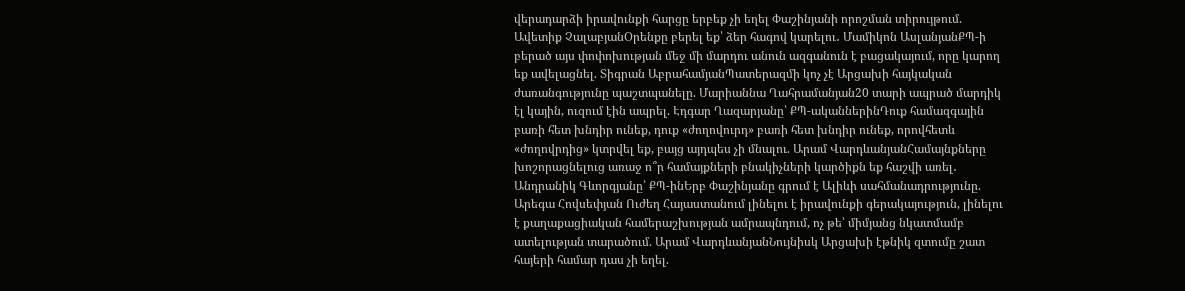վերադարձի իրավունքի հարցը երբեք չի եղել Փաշինյանի որոշման տիրույթում. Ավետիք ՉալաբյանՕրենքը բերել եք՝ ձեր հագով կարելու․ Մամիկոն ԱսլանյանՔՊ-ի բերած այս փոփոխության մեջ մի մարդու անուն ազգանուն է բացակայում, որը կարող եք ավելացնել. Տիգրան ԱբրահամյանՊատերազմի կոչ չէ Արցախի հայկական ժառանգությունը պաշտպանելը. Մարիաննա Ղահրամանյան20 տարի ապրած մարդիկ էլ կային, ուզում էին ապրել. Էդգար Ղազարյանը՝ ՔՊ-ականներինԴուք համազգային բառի հետ խնդիր ունեք, դուք «ժողովուրդ» բառի հետ խնդիր ունեք, որովհետև «ժողովրդից» կտրվել եք, բայց այդպես չի մնալու. Արամ ՎարդևանյանՀամայնքները խոշորացնելուց առաջ ո՞ր համայքների բնակիչների կարծիքն եք հաշվի առել․ Անդրանիկ Գևորգյանը՝ ՔՊ-ինԵրբ Փաշինյանը գրում է Ալիևի սահմանադրությունը. Արեգա Հովսեփյան Ուժեղ Հայաստանում լինելու է իրավունքի գերակայություն, լինելու է քաղաքացիական համերաշխության ամրապնդում, ոչ թե՝ միմյանց նկատմամբ ատելության տարածում. Արամ ՎարդևանյանՆույնիսկ Արցախի էթնիկ զտումը շատ հայերի համար դաս չի եղել.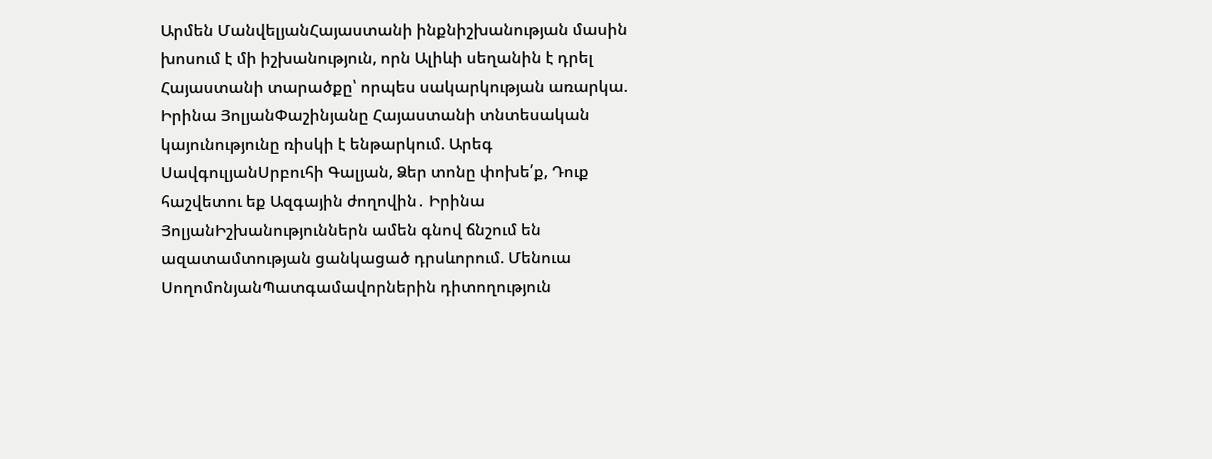Արմեն ՄանվելյանՀայաստանի ինքնիշխանության մասին խոսում է մի իշխանություն, որն Ալիևի սեղանին է դրել Հայաստանի տարածքը՝ որպես սակարկության առարկա. Իրինա ՅոլյանՓաշինյանը Հայաստանի տնտեսական կայունությունը ռիսկի է ենթարկում. Արեգ ՍավգուլյանՍրբուհի Գալյան, Ձեր տոնը փոխե՛ք, Դուք հաշվետու եք Ազգային ժողովին․ Իրինա ՅոլյանԻշխանություններն ամեն գնով ճնշում են ազատամտության ցանկացած դրսևորում. Մենուա ՍողոմոնյանՊատգամավորներին դիտողություն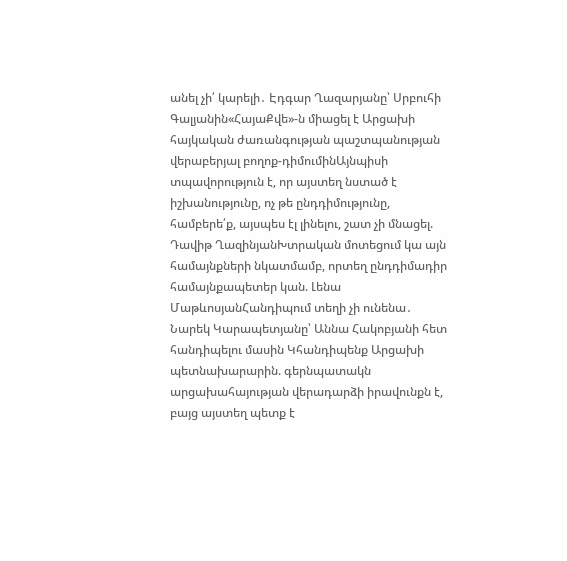անել չի՛ կարելի․ Էդգար Ղազարյանը՝ Սրբուհի Գալյանին«ՀայաՔվե»-ն միացել է Արցախի հայկական ժառանգության պաշտպանության վերաբերյալ բողոք-դիմումինԱյնպիսի տպավորություն է, որ այստեղ նստած է իշխանությունը, ոչ թե ընդդիմությունը, համբերե՛ք, այսպես էլ լինելու, շատ չի մնացել. Դավիթ ՂազինյանԽտրական մոտեցում կա այն համայնքների նկատմամբ, որտեղ ընդդիմադիր համայնքապետեր կան. Լենա ՄաթևոսյանՀանդիպում տեղի չի ունենա․ Նարեկ Կարապետյանը՝ Աննա Հակոբյանի հետ հանդիպելու մասին Կհանդիպենք Արցախի պետնախարարին. գերնպատակն արցախահայության վերադարձի իրավունքն է, բայց այստեղ պետք է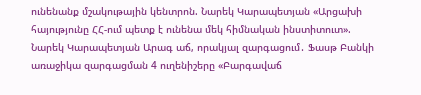ունենանք մշակութային կենտրոն. Նարեկ Կարապետյան «Արցախի հայությունը ՀՀ-ում պետք է ունենա մեկ հիմնական ինստիտուտ». Նարեկ Կարապետյան Արագ աճ, որակյալ զարգացում․ Ֆասթ Բանկի առաջիկա զարգացման 4 ուղենիշերը «Բարգավաճ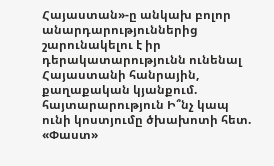Հայաստան»-ը անկախ բոլոր անարդարություններից շարունակելու է իր դերակատարությունն ունենալ Հայաստանի հանրային, քաղաքական կյանքում. հայտարարություն Ի՞նչ կապ ունի կոստյումը ծխախոտի հետ. «Փաստ»